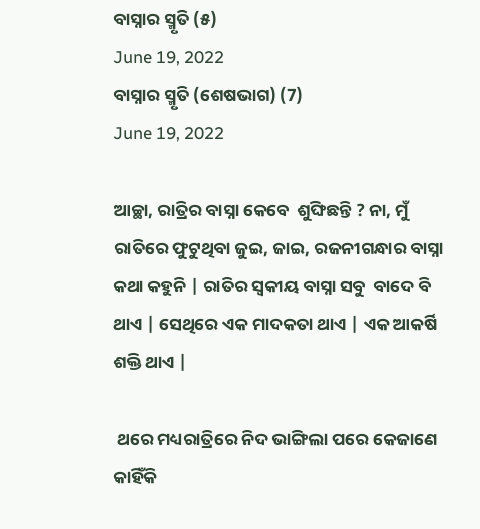ବାସ୍ନାର ସ୍ମୃତି (୫)
June 19, 2022
ବାସ୍ନାର ସ୍ମୃତି (ଶେଷଭାଗ) (7)
June 19, 2022

ଆଚ୍ଛା, ରାତ୍ରିର ବାସ୍ନା କେବେ  ଶୁଙ୍ଘିଛନ୍ତି ? ନା, ମୁଁ ରାତିରେ ଫୁଟୁଥିବା ଜୁଇ, ଜାଇ, ରଜନୀଗନ୍ଧାର ବାସ୍ନା କଥା କହୁନି | ରାତିର ସ୍ଵକୀୟ ବାସ୍ନା ସବୁ  ବାଦେ ବି ଥାଏ | ସେଥିରେ ଏକ ମାଦକତା ଥାଏ | ଏକ ଆକର୍ଷି ଶକ୍ତି ଥାଏ |

 ଥରେ ମଧ୍ୟରାତ୍ରିରେ ନିଦ ଭାଙ୍ଗିଲା ପରେ କେଜାଣେ କାହିଁକି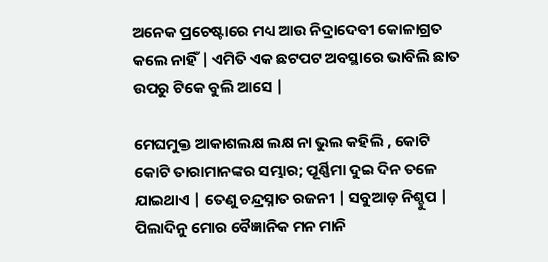ଅନେକ ପ୍ରଚେଷ୍ଟାରେ ମଧ୍ୟ ଆଉ ନିଦ୍ରାଦେବୀ କୋଳାଗ୍ରତ କଲେ ନାହିଁ | ଏମିତି ଏକ ଛଟପଟ ଅବସ୍ଥାରେ ଭାବିଲି ଛାତ ଉପରୁ ଟିକେ ବୁଲି ଆସେ |

ମେଘମୁକ୍ତ ଆକାଶଲକ୍ଷ ଲକ୍ଷ ନା ଭୁଲ କହିଲି , କୋଟି କୋଟି ତାରାମାନଙ୍କର ସମ୍ଭାର; ପୂର୍ଣ୍ଣିମା ଦୁଇ ଦିନ ତଳେ ଯାଇଥାଏ | ତେଣୁ ଚନ୍ଦ୍ରସ୍ନାତ ରଜନୀ | ସବୁଆଡ଼ ନିଶ୍ଚୁପ | ପିଲାଦିନୁ ମୋର ବୈଜ୍ଞାନିକ ମନ ମାନି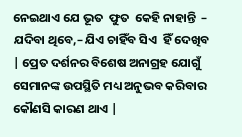ନେଇଥାଏ ଯେ ଭୂତ  ଫୁତ  କେହି ନାହାନ୍ତି  – ଯଦିବା ଥିବେ,– ଯିଏ ଚାହିଁବ ସିଏ  ହିଁ ଦେଖିବ | ପ୍ରେତ ଦର୍ଶନର ବିଶେଷ ଅନାଗ୍ରହ ଯୋଗୁଁ ସେମାନଙ୍କ ଉପସ୍ଥିତି ମଧ୍ୟ ଅନୁଭବ କରିବାର କୌଣସି କାରଣ ଥାଏ |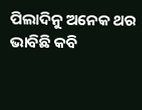ପିଲାଦିନୁ ଅନେକ ଥର ଭାବିଛି କବି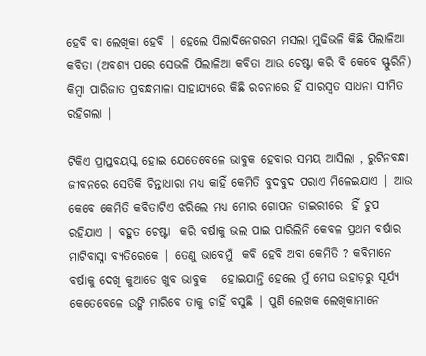ହେବି ବା ଲେଖିକା ହେବି | ହେଲେ ପିଲାଦିନେଗରମ ମସଲା ମୁଢିଭଳି କିଛି ପିଲାଳିଆ କବିତା (ଅବଶ୍ୟ ପରେ ସେଭଳି ପିଲାଳିଆ କବିତା ଆଉ ଚେଷ୍ଟା କରି ବି କେବେ ସ୍ଫୁରିନି) କିମ୍ବା ପାରିଜାତ ପ୍ରବନ୍ଧମାଳା ସାହାଯ୍ୟରେ କିଛି ରଚନାରେ ହିଁ ସାରସ୍ୱତ ସାଧନା ସୀମିତ ରହିଗଲା |

ଟିକିଏ ପ୍ରାପ୍ତବୟସ୍କ ହୋଇ ଯେତେବେଳେ ଭାବୁକ ହେବାର ସମୟ ଆସିଲା , ରୁଟିନବନ୍ଧା ଜୀବନରେ ସେତିକି ଚିନ୍ତାଧାରା ମଧ୍ୟ କାହିଁ କେମିତି ବୁଦବୁଦ ପରାଏ ମିଳେଇଯାଏ | ଆଉ କେବେ କେମିତି କବିତାଟିଏ ଝରିଲେ ମଧ୍ୟ ମୋର ଗୋପନ ଡାଇରୀରେ  ହିଁ ଚୁପ ରହିଯାଏ | ବହୁତ ଚେଷ୍ଟା  କରି ବର୍ଷାକୁ ଭଲ ପାଇ ପାରିଲିନି କେବଳ ପ୍ରଥମ ବର୍ଷାର ମାଟିବାସ୍ନା ବ୍ୟତିରେକେ | ତେଣୁ ଭାବେମୁଁ  କବି ହେବି ଅବା କେମିତି ? କବିମାନେ ବର୍ଷାକୁ ଦେଖି କୁଆଡେ ଖୁବ ଭାବୁକ   ହୋଇଯାନ୍ତି ହେଲେ ମୁଁ ମେଘ ଉହାଡ଼ରୁ ସୂର୍ଯ୍ୟ କେତେବେଳେ ଉଙ୍କି ମାରିବେ ତାକୁ ଚାହିଁ ବସୁଛି | ପୁଣି ଲେଖକ ଲେଖିକାମାନେ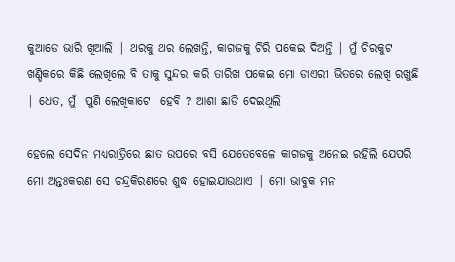କୁଆଡେ ଭାରି ଖିଆଲି | ଥରକୁ ଥର ଲେଖନ୍ତି, କାଗଜକୁ ଚିରି ପକେଇ ଦିଅନ୍ତି | ମୁଁ ଚିରକୁଟ ଖଣ୍ଡିକରେ କିଛି ଲେଖିଲେ ବି ତାକୁ ସୁନ୍ଦର କରି ତାରିଖ ପକେଇ ମୋ ଡାଏରୀ ଭିତରେ ଲେଖି ରଖୁଛି | ଧେତ, ମୁଁ  ପୁଣି ଲେଖିକାଟେ  ହେବି ? ଆଶା ଛାଡି ଦେଇଥିଲି

ହେଲେ ସେଦିନ ମଧ୍ୟରାତ୍ରିରେ ଛାତ ଉପରେ ବସି ଯେତେବେଳେ କାଗଜକୁ ଅନେଇ ରହିଲି ଯେପରି ମୋ ଅନ୍ତଃକରଣ ସେ ଚନ୍ଦ୍ରକିରଣରେ ଶୁଦ୍ଧ ହୋଇଯାଉଥାଏ | ମୋ ଭାବୁକ ମନ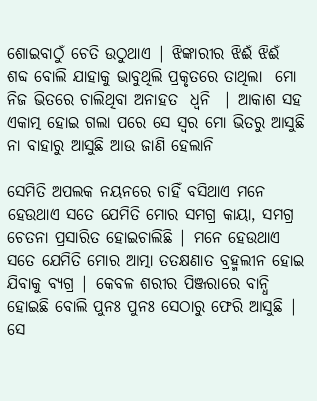ଶୋଇବାଠୁଁ ଚେତି ଉଠୁଥାଏ | ଝିଙ୍କାରୀର ଝିଈଁ ଝିଈଁ  ଶବ୍ଦ ବୋଲି ଯାହାକୁ ଭାବୁଥିଲି ପ୍ରକୃତରେ ତାଥିଲା  ମୋ ନିଜ ଭିତରେ ଚାଲିଥିବା ଅନାହତ  ଧ୍ୱନି  | ଆକାଶ ସହ ଏକାତ୍ମ ହୋଇ ଗଲା ପରେ ସେ ସ୍ୱର ମୋ ଭିତରୁ ଆସୁଛି ନା ବାହାରୁ ଆସୁଛି ଆଉ ଜାଣି ହେଲାନି

ସେମିତି ଅପଲକ ନୟନରେ ଚାହିଁ ବସିଥାଏ ମନେ ହେଉଥାଏ ସତେ ଯେମିତି ମୋର ସମଗ୍ର କାୟା, ସମଗ୍ର ଚେତନା ପ୍ରସାରିତ ହୋଇଚାଲିଛି | ମନେ ହେଉଥାଏ ସତେ ଯେମିତି ମୋର ଆତ୍ମା ତତକ୍ଷଣାତ ବ୍ରହ୍ମଲୀନ ହୋଇ ଯିବାକୁ ବ୍ୟଗ୍ର | କେବଳ ଶରୀର ପିଞ୍ଜରାରେ ବାନ୍ଧି ହୋଇଛି ବୋଲି ପୁନଃ ପୁନଃ ସେଠାରୁ ଫେରି ଆସୁଛି | ସେ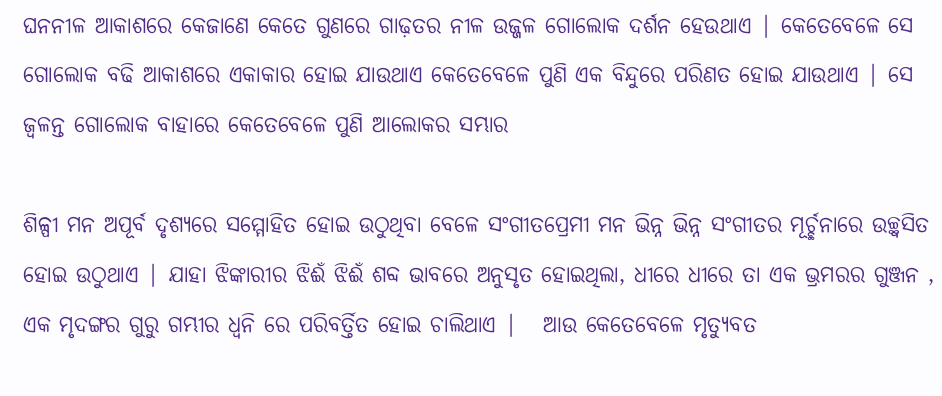ଘନନୀଳ ଆକାଶରେ କେଜାଣେ କେତେ ଗୁଣରେ ଗାଢ଼ତର ନୀଳ ଉଜ୍ଜଳ ଗୋଲୋକ ଦର୍ଶନ ହେଉଥାଏ | କେତେବେଳେ ସେ ଗୋଲୋକ ବଢି ଆକାଶରେ ଏକାକାର ହୋଇ ଯାଉଥାଏ କେତେବେଳେ ପୁଣି ଏକ ବିନ୍ଦୁରେ ପରିଣତ ହୋଇ ଯାଉଥାଏ | ସେ ଜ୍ୱଳନ୍ତ ଗୋଲୋକ ବାହାରେ କେତେବେଳେ ପୁଣି ଆଲୋକର ସମ୍ଭାର

ଶିଳ୍ପୀ ମନ ଅପୂର୍ବ ଦୃଶ୍ୟରେ ସମ୍ମୋହିତ ହୋଇ ଉଠୁଥିବା ବେଳେ ସଂଗୀତପ୍ରେମୀ ମନ ଭିନ୍ନ ଭିନ୍ନ ସଂଗୀତର ମୂର୍ଚ୍ଛନାରେ ଉଚ୍ଛ୍ୱସିତ ହୋଇ ଉଠୁଥାଏ | ଯାହା ଝିଙ୍କାରୀର ଝିଈଁ ଝିଈଁ ଶବ୍ଦ ଭାବରେ ଅନୁସୃତ ହୋଇଥିଲା, ଧୀରେ ଧୀରେ ତା ଏକ ଭ୍ରମରର ଗୁଞ୍ଜନ , ଏକ ମୃଦଙ୍ଗର ଗୁରୁ ଗମ୍ଭୀର ଧ୍ୱନି ରେ ପରିବର୍ତ୍ତିତ ହୋଇ ଚାଲିଥାଏ |   ଆଉ କେତେବେଳେ ମୃତ୍ୟୁବତ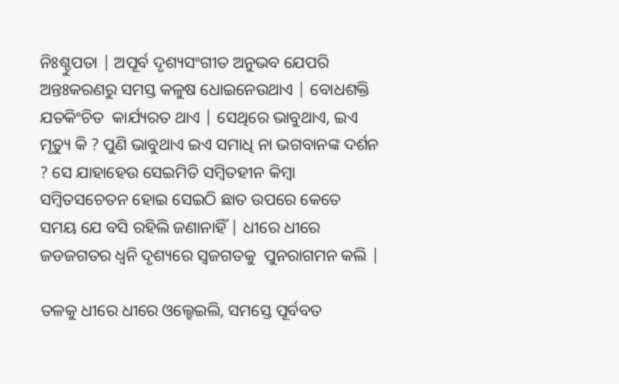ନିଃଶ୍ଚୁପତା | ଅପୂର୍ବ ଦୃଶ୍ୟସଂଗୀତ ଅନୁଭବ ଯେପରି ଅନ୍ତଃକରଣରୁ ସମସ୍ତ କଳୁଷ ଧୋଇନେଉଥାଏ | ବୋଧଶକ୍ତି ଯତକିଂଚିତ  କାର୍ଯ୍ୟରତ ଥାଏ | ସେଥିରେ ଭାବୁଥାଏ, ଇଏ ମୃତ୍ୟୁ କି ? ପୁଣି ଭାବୁଥାଏ ଇଏ ସମାଧି ନା ଭଗବାନଙ୍କ ଦର୍ଶନ ? ସେ ଯାହାହେଉ ସେଇମିତି ସମ୍ବିତହୀନ କିମ୍ୱା ସମ୍ବିତସଚେତନ ହୋଇ ସେଇଠି ଛାତ ଉପରେ କେତେ ସମୟ ଯେ ବସି ରହିଲି ଜଣାନାହିଁ | ଧୀରେ ଧୀରେ ଜଡଜଗତର ଧ୍ୱନି ଦୃଶ୍ୟରେ ସ୍ଵଜଗତକୁ  ପୁନରାଗମନ କଲି |

ତଳକୁ ଧୀରେ ଧୀରେ ଓଲ୍ହେଇଲି, ସମସ୍ତେ ପୂର୍ବବତ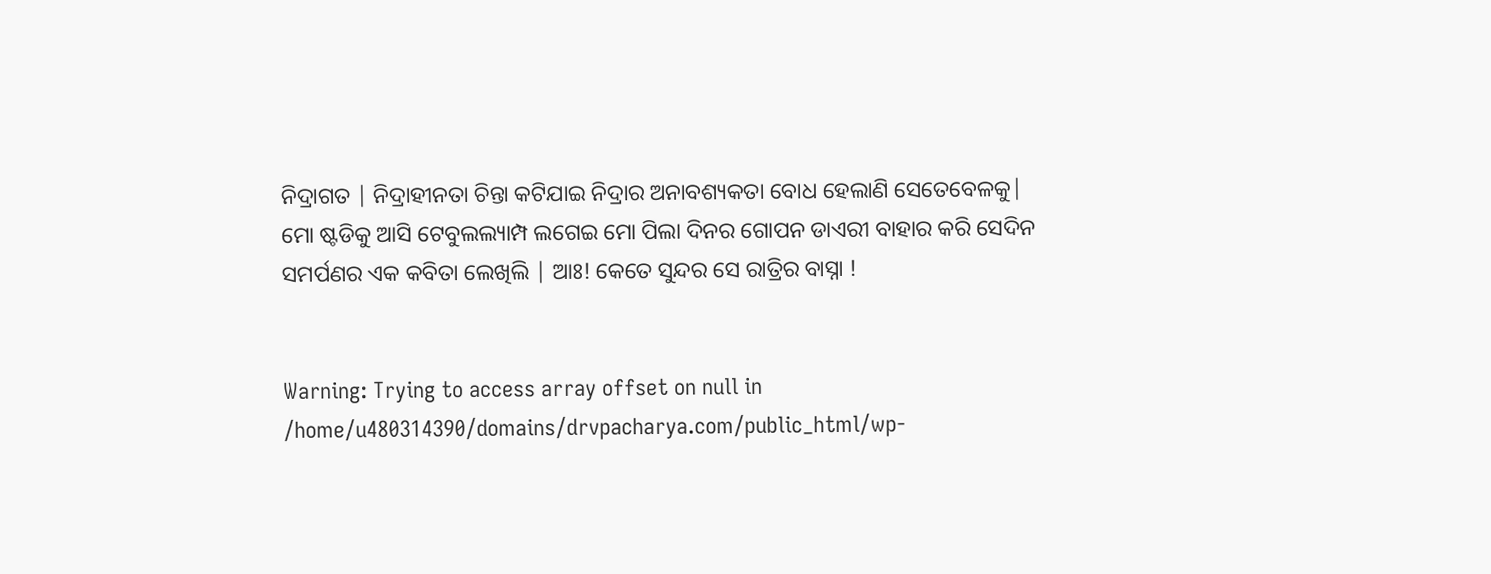ନିଦ୍ରାଗତ | ନିଦ୍ରାହୀନତା ଚିନ୍ତା କଟିଯାଇ ନିଦ୍ରାର ଅନାବଶ୍ୟକତା ବୋଧ ହେଲାଣି ସେତେବେଳକୁ| ମୋ ଷ୍ଟଡିକୁ ଆସି ଟେବୁଲଲ୍ୟାମ୍ପ ଲଗେଇ ମୋ ପିଲା ଦିନର ଗୋପନ ଡାଏରୀ ବାହାର କରି ସେଦିନ ସମର୍ପଣର ଏକ କବିତା ଲେଖିଲି | ଆଃ! କେତେ ସୁନ୍ଦର ସେ ରାତ୍ରିର ବାସ୍ନା !


Warning: Trying to access array offset on null in /home/u480314390/domains/drvpacharya.com/public_html/wp-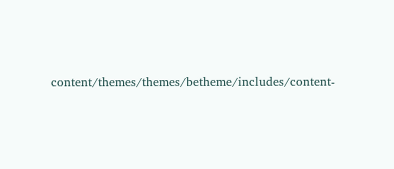content/themes/themes/betheme/includes/content-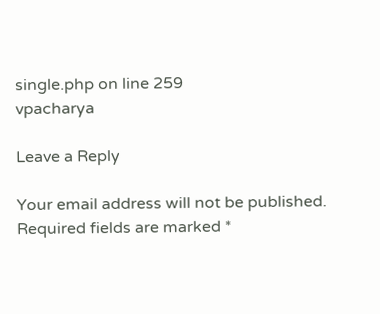single.php on line 259
vpacharya

Leave a Reply

Your email address will not be published. Required fields are marked *